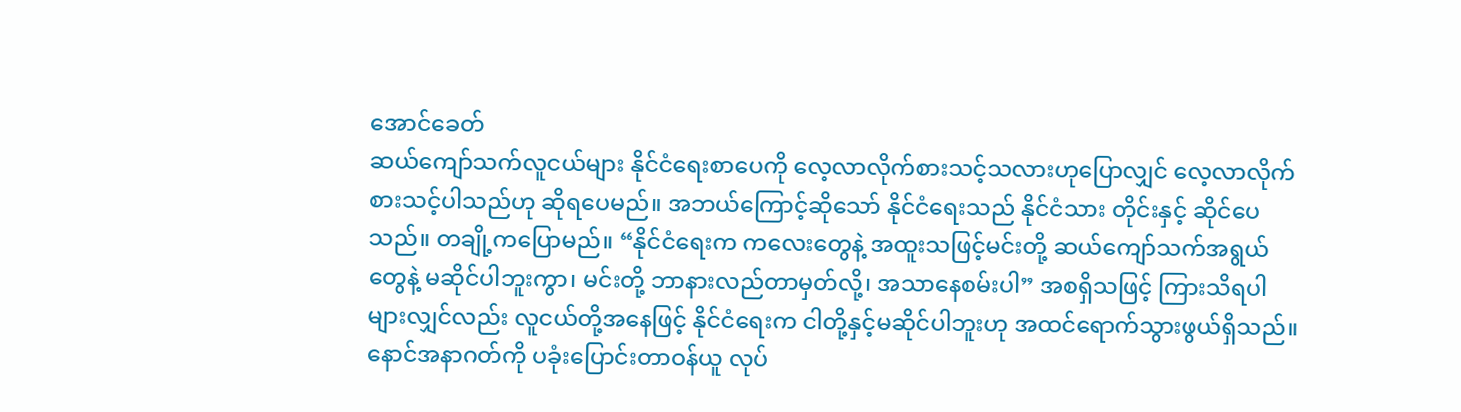အောင်ခေတ်
ဆယ်ကျော်သက်လူငယ်များ နိုင်ငံရေးစာပေကို လေ့လာလိုက်စားသင့်သလားဟုပြောလျှင် လေ့လာလိုက်စားသင့်ပါသည်ဟု ဆိုရပေမည်။ အဘယ်ကြောင့်ဆိုသော် နိုင်ငံရေးသည် နိုင်ငံသား တိုင်းနှင့် ဆိုင်ပေသည်။ တချို့ကပြောမည်။ “နိုင်ငံရေးက ကလေးတွေနဲ့ အထူးသဖြင့်မင်းတို့ ဆယ်ကျော်သက်အရွယ်တွေနဲ့ မဆိုင်ပါဘူးကွာ၊ မင်းတို့ ဘာနားလည်တာမှတ်လို့၊ အသာနေစမ်းပါ” အစရှိသဖြင့် ကြားသိရပါများလျှင်လည်း လူငယ်တို့အနေဖြင့် နိုင်ငံရေးက ငါတို့နှင့်မဆိုင်ပါဘူးဟု အထင်ရောက်သွားဖွယ်ရှိသည်။ နောင်အနာဂတ်ကို ပခုံးပြောင်းတာဝန်ယူ လုပ်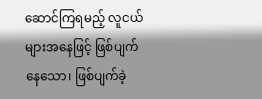ဆောင်ကြရမည့် လူငယ်များအနေဖြင့် ဖြစ်ပျက်နေသော၊ ဖြစ်ပျက်ခဲ့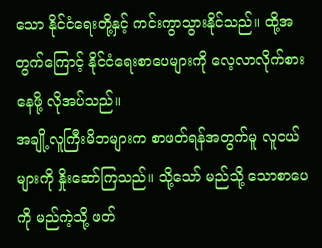သော နိုင်ငံရေးတို့နှင့် ကင်းကွာသွားနိုင်သည်။ ထို့အတွက်ကြောင့် နိုင်ငံရေးစာပေများကို လေ့လာလိုက်စားနေဖို့ လိုအပ်သည်။
အချို့လူကြီးမိဘများက စာဖတ်ရန်အတွက်မူ လူငယ်များကို နှိုးဆော်ကြသည်။ သို့သော် မည်သို့ သောစာပေကို မည်ကဲ့သို့ ဖတ်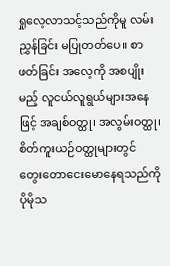ရှုလေ့လာသင့်သည်ကိုမူ လမ်းညွှန်ခြင်း မပြုတတ်ပေ။ စာဖတ်ခြင်း အလေ့ကို အစပျိုးမည့် လူငယ်လူရွယ်များအနေဖြင့် အချစ်ဝတ္ထု၊ အလွမ်းဝတ္ထု၊ စိတ်ကူးယဉ်ဝတ္ထုများတွင် တွေးတောငေးမောနေရသည်ကို ပိုမိုသ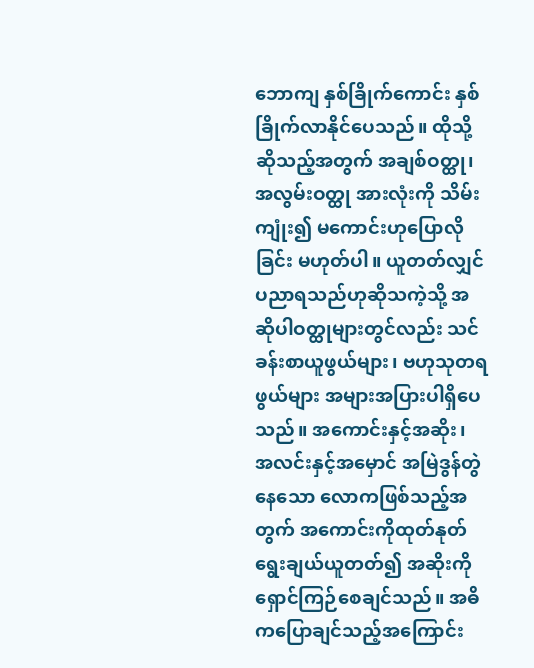ဘောကျ နှစ်ခြိုက်ကောင်း နှစ်ခြိုက်လာနိုင်ပေသည်။ ထိုသို့ဆိုသည့်အတွက် အချစ်ဝတ္ထု၊ အလွမ်းဝတ္ထု အားလုံးကို သိမ်းကျုံး၍ မကောင်းဟုပြောလိုခြင်း မဟုတ်ပါ။ ယူတတ်လျှင် ပညာရသည်ဟုဆိုသကဲ့သို့ အဆိုပါဝတ္ထုများတွင်လည်း သင်ခန်းစာယူဖွယ်များ၊ ဗဟုသုတရဖွယ်များ အများအပြားပါရှိပေသည်။ အကောင်းနှင့်အဆိုး၊ အလင်းနှင့်အမှောင် အမြဲဒွန်တွဲနေသော လောကဖြစ်သည့်အတွက် အကောင်းကိုထုတ်နုတ်ရွေးချယ်ယူတတ်၍ အဆိုးကိုရှောင်ကြဉ်စေချင်သည်။ အဓိကပြောချင်သည့်အကြောင်း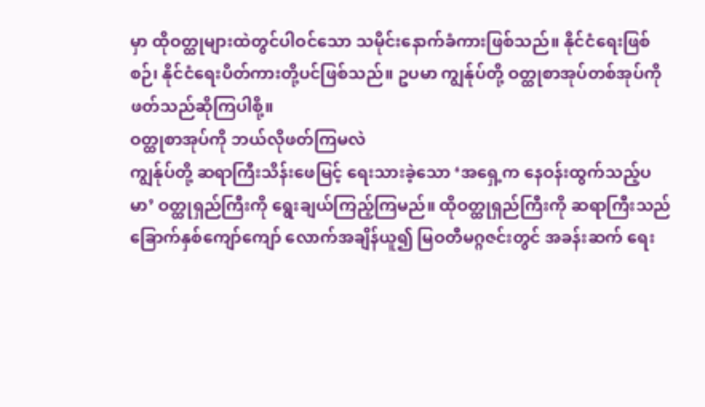မှာ ထိုဝတ္ထုများထဲတွင်ပါဝင်သော သမိုင်းနောက်ခံကားဖြစ်သည်။ နိုင်ငံရေးဖြစ်စဉ်၊ နိုင်ငံရေးပိတ်ကားတို့ပင်ဖြစ်သည်။ ဥပမာ ကျွန်ုပ်တို့ ဝတ္ထုစာအုပ်တစ်အုပ်ကို ဖတ်သည်ဆိုကြပါစို့။
ဝတ္ထုစာအုပ်ကို ဘယ်လိုဖတ်ကြမလဲ
ကျွန်ုပ်တို့ ဆရာကြီးသိန်းဖေမြင့် ရေးသားခဲ့သော ‘အရှေ့က နေဝန်းထွက်သည့်ပမာ’ ဝတ္ထုရှည်ကြီးကို ရွေးချယ်ကြည့်ကြမည်။ ထိုဝတ္ထုရှည်ကြီးကို ဆရာကြီးသည် ခြောက်နှစ်ကျော်ကျော် လောက်အချိန်ယူ၍ မြဝတီမဂ္ဂဇင်းတွင် အခန်းဆက် ရေး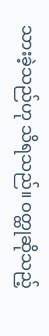သားခဲ့သည်ဟု သိရသည်။ ဝတ္ထုဆိုသည့်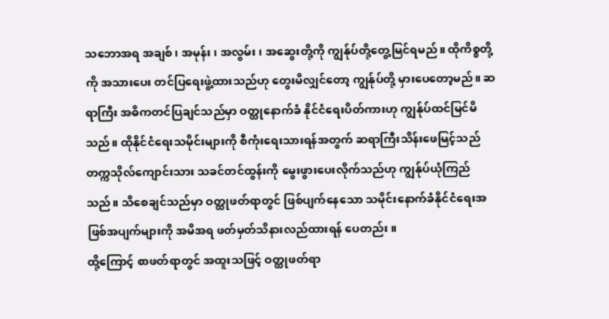သဘောအရ အချစ်၊ အမုန်း၊ အလွမ်း၊ အဆွေးတို့ကို ကျွန်ုပ်တို့တွေ့မြင်ရမည်။ ထိုကိစ္စတို့ကို အသားပေး တင်ပြရေးဖွဲ့ထားသည်ဟု တွေးမိလျှင်တော့ ကျွန်ုပ်တို့ မှားပေတော့မည်။ ဆရာကြီး အဓိကတင်ပြချင်သည်မှာ ဝတ္ထုနောက်ခံ နိုင်ငံရေးပိတ်ကားဟု ကျွန်ုပ်ထင်မြင်မိသည်။ ထိုနိုင်ငံရေးသမိုင်းများကို စီကုံးရေးသားရန်အတွက် ဆရာကြီးသိန်းဖေမြင့်သည် တက္ကသိုလ်ကျောင်းသား သခင်တင်ထွန်းကို မွေးဖွားပေးလိုက်သည်ဟု ကျွန်ုပ်ယုံကြည်သည်။ သိစေချင်သည်မှာ ဝတ္ထုဖတ်ရာတွင် ဖြစ်ပျက်နေသော သမိုင်းနောက်ခံနိုင်ငံရေးအဖြစ်အပျက်များကို အမိအရ ဖတ်မှတ်သိနားလည်ထားရန် ပေတည်း။
ထို့ကြောင့် စာဖတ်ရာတွင် အထူးသဖြင့် ဝတ္ထုဖတ်ရာ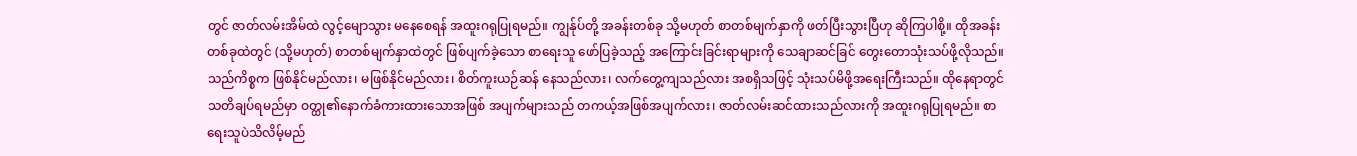တွင် ဇာတ်လမ်းအိမ်ထဲ လွင့်မျောသွား မနေစေရန် အထူးဂရုပြုရမည်။ ကျွန်ုပ်တို့ အခန်းတစ်ခု သို့မဟုတ် စာတစ်မျက်နှာကို ဖတ်ပြီးသွားပြီဟု ဆိုကြပါစို့။ ထိုအခန်းတစ်ခုထဲတွင် (သို့မဟုတ်) စာတစ်မျက်နှာထဲတွင် ဖြစ်ပျက်ခဲ့သော စာရေးသူ ဖော်ပြခဲ့သည့် အကြောင်းခြင်းရာများကို သေချာဆင်ခြင် တွေးတောသုံးသပ်ဖို့လိုသည်။ သည်ကိစ္စက ဖြစ်နိုင်မည်လား၊ မဖြစ်နိုင်မည်လား၊ စိတ်ကူးယဉ်ဆန် နေသည်လား၊ လက်တွေ့ကျသည်လား အစရှိသဖြင့် သုံးသပ်မိဖို့အရေးကြီးသည်။ ထိုနေရာတွင် သတိချပ်ရမည်မှာ ဝတ္ထု၏နောက်ခံကားထားသောအဖြစ် အပျက်များသည် တကယ့်အဖြစ်အပျက်လား၊ ဇာတ်လမ်းဆင်ထားသည်လားကို အထူးဂရုပြုရမည်။ စာရေးသူပဲသိလိမ့်မည်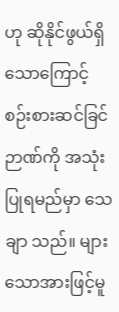ဟု ဆိုနိုင်ဖွယ်ရှိသောကြောင့် စဉ်းစားဆင်ခြင်ဉာဏ်ကို အသုံးပြုရမည်မှာ သေချာ သည်။ များသောအားဖြင့်မူ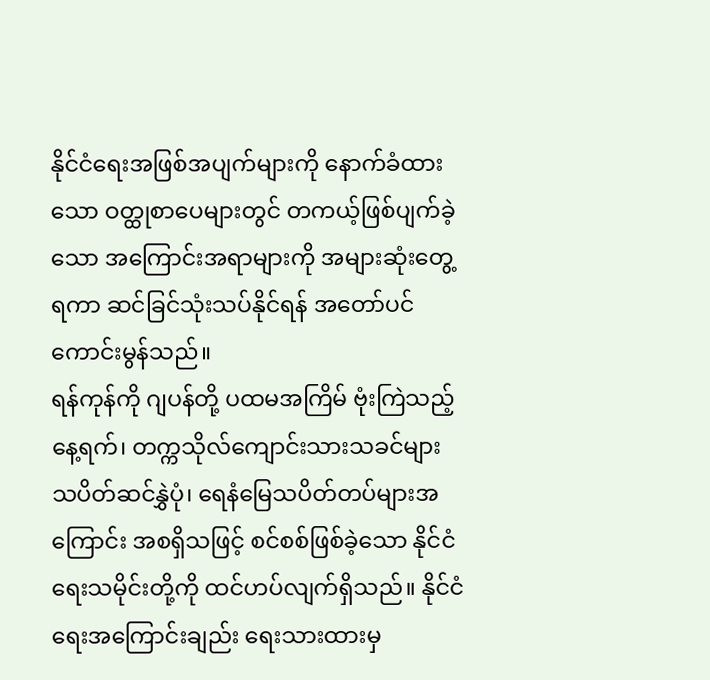နိုင်ငံရေးအဖြစ်အပျက်များကို နောက်ခံထားသော ဝတ္ထုစာပေများတွင် တကယ့်ဖြစ်ပျက်ခဲ့သော အကြောင်းအရာများကို အများဆုံးတွေ့ရကာ ဆင်ခြင်သုံးသပ်နိုင်ရန် အတော်ပင်ကောင်းမွန်သည်။
ရန်ကုန်ကို ဂျပန်တို့ ပထမအကြိမ် ဗုံးကြဲသည့် နေ့ရက်၊ တက္ကသိုလ်ကျောင်းသားသခင်များ သပိတ်ဆင်နွှဲပုံ၊ ရေနံမြေသပိတ်တပ်များအကြောင်း အစရှိသဖြင့် စင်စစ်ဖြစ်ခဲ့သော နိုင်ငံရေးသမိုင်းတို့ကို ထင်ဟပ်လျက်ရှိသည်။ နိုင်ငံရေးအကြောင်းချည်း ရေးသားထားမှ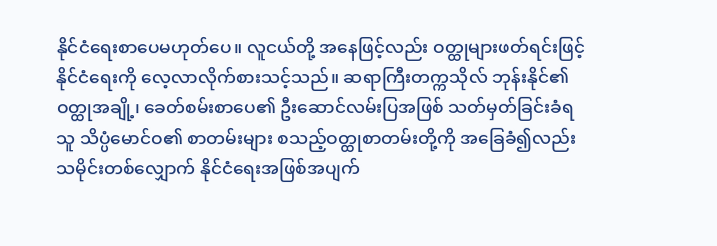နိုင်ငံရေးစာပေမဟုတ်ပေ။ လူငယ်တို့ အနေဖြင့်လည်း ဝတ္ထုများဖတ်ရင်းဖြင့် နိုင်ငံရေးကို လေ့လာလိုက်စားသင့်သည်။ ဆရာကြီးတက္ကသိုလ် ဘုန်းနိုင်၏ ဝတ္ထုအချို့၊ ခေတ်စမ်းစာပေ၏ ဦးဆောင်လမ်းပြအဖြစ် သတ်မှတ်ခြင်းခံရသူ သိပ္ပံမောင်ဝ၏ စာတမ်းများ စသည့်ဝတ္ထုစာတမ်းတို့ကို အခြေခံ၍လည်း သမိုင်းတစ်လျှောက် နိုင်ငံရေးအဖြစ်အပျက်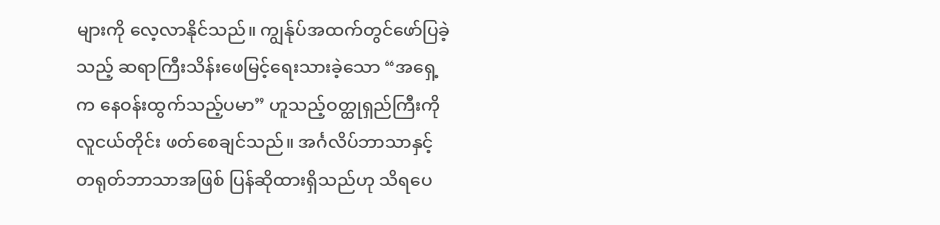များကို လေ့လာနိုင်သည်။ ကျွန်ုပ်အထက်တွင်ဖော်ပြခဲ့သည့် ဆရာကြီးသိန်းဖေမြင့်ရေးသားခဲ့သော “အရှေ့ က နေဝန်းထွက်သည့်ပမာ” ဟူသည့်ဝတ္ထုရှည်ကြီးကို လူငယ်တိုင်း ဖတ်စေချင်သည်။ အင်္ဂလိပ်ဘာသာနှင့် တရုတ်ဘာသာအဖြစ် ပြန်ဆိုထားရှိသည်ဟု သိရပေ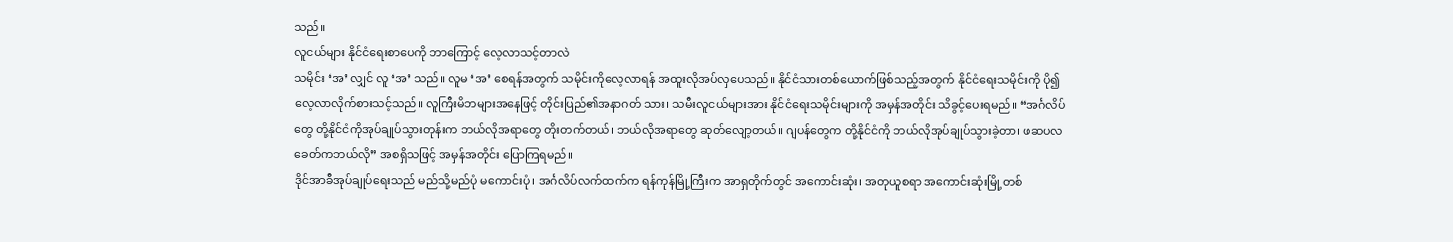သည်။
လူငယ်များ နိုင်ငံရေးစာပေကို ဘာကြောင့် လေ့လာသင့်တာလဲ
သမိုင်း ‘အ’ လျှင် လူ ‘အ’ သည်။ လူမ ‘အ’ စေရန်အတွက် သမိုင်းကိုလေ့လာရန် အထူးလိုအပ်လှပေသည်။ နိုင်ငံသားတစ်ယောက်ဖြစ်သည့်အတွက် နိုင်ငံရေးသမိုင်းကို ပို၍လေ့လာလိုက်စားသင့်သည်။ လူကြီးမိဘများအနေဖြင့် တိုင်းပြည်၏အနာဂတ် သား၊ သမီးလူငယ်များအား နိုင်ငံရေးသမိုင်းများကို အမှန်အတိုင်း သိခွင့်ပေးရမည်။ “အင်္ဂလိပ်တွေ တို့နိုင်ငံကိုအုပ်ချုပ်သွားတုန်းက ဘယ်လိုအရာတွေ တိုးတက်တယ်၊ ဘယ်လိုအရာတွေ ဆုတ်လျော့တယ်။ ဂျပန်တွေက တို့နိုင်ငံကို ဘယ်လိုအုပ်ချုပ်သွားခဲ့တာ၊ ဖဆပလခေတ်ကဘယ်လို” အစရှိသဖြင့် အမှန်အတိုင်း ပြောကြရမည်။
ဒိုင်အာခီအုပ်ချုပ်ရေးသည် မည်သို့မည်ပုံ မကောင်းပုံ၊ အင်္ဂလိပ်လက်ထက်က ရန်ကုန်မြို့ကြီးက အာရှတိုက်တွင် အကောင်းဆုံး၊ အတုယူစရာ အကောင်းဆုံးမြို့တစ်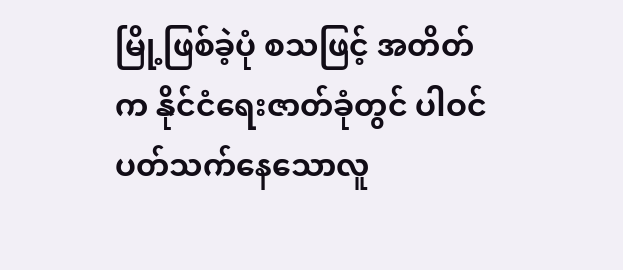မြို့ဖြစ်ခဲ့ပုံ စသဖြင့် အတိတ်က နိုင်ငံရေးဇာတ်ခုံတွင် ပါဝင်ပတ်သက်နေသောလူ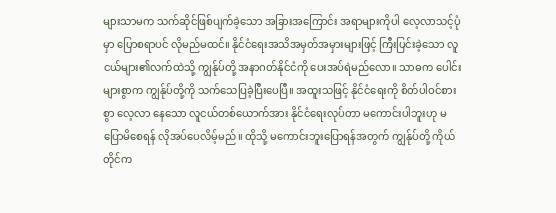များသာမက သက်ဆိုင်ဖြစ်ပျက်ခဲ့သော အခြားအကြောင်း အရာများကိုပါ လေ့လာသင့်ပုံမှာ ပြောစရာပင် လိုမည်မထင်။ နိုင်ငံရေးအသိအမှတ်အမှားများဖြင့် ကြီးပြင်းခဲ့သော လူငယ်များ၏လက်ထဲသို့ ကျွန်ုပ်တို့ အနာဂတ်နိုင်ငံကို ပေးအပ်ရဲမည်လော။ သာဓက ပေါင်းများစွာက ကျွန်ုပ်တို့ကို သက်သေပြခဲ့ပြီးပေပြီ။ အထူးသဖြင့် နိုင်ငံရေးကို စိတ်ပါဝင်စားစွာ လေ့လာ နေသော လူငယ်တစ်ယောက်အား နိုင်ငံရေးလုပ်တာ မကောင်းပါဘူးဟု မပြောမိစေရန် လိုအပ်ပေလိမ့်မည်။ ထိုသို့ မကောင်းဘူးပြောရန်အတွက် ကျွန်ုပ်တို့ ကိုယ်တိုင်က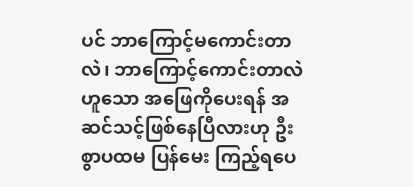ပင် ဘာကြောင့်မကောင်းတာလဲ၊ ဘာကြောင့်ကောင်းတာလဲဟူသော အဖြေကိုပေးရန် အဆင်သင့်ဖြစ်နေပြီလားဟု ဦးစွာပထမ ပြန်မေး ကြည့်ရပေ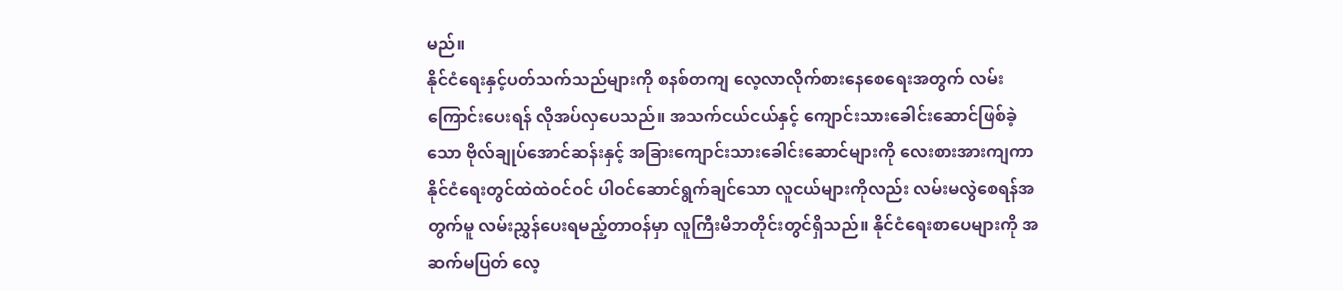မည်။
နိုင်ငံရေးနှင့်ပတ်သက်သည်များကို စနစ်တကျ လေ့လာလိုက်စားနေစေရေးအတွက် လမ်းကြောင်းပေးရန် လိုအပ်လှပေသည်။ အသက်ငယ်ငယ်နှင့် ကျောင်းသားခေါင်းဆောင်ဖြစ်ခဲ့သော ဗိုလ်ချုပ်အောင်ဆန်းနှင့် အခြားကျောင်းသားခေါင်းဆောင်များကို လေးစားအားကျကာ နိုင်ငံရေးတွင်ထဲထဲဝင်ဝင် ပါဝင်ဆောင်ရွက်ချင်သော လူငယ်များကိုလည်း လမ်းမလွဲစေရန်အတွက်မူ လမ်းညွှန်ပေးရမည့်တာဝန်မှာ လူကြီးမိဘတိုင်းတွင်ရှိသည်။ နိုင်ငံရေးစာပေများကို အဆက်မပြတ် လေ့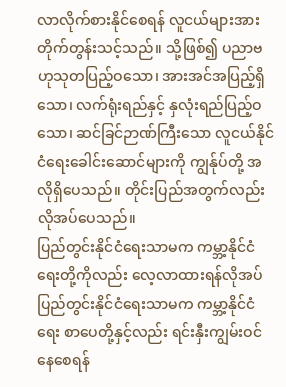လာလိုက်စားနိုင်စေရန် လူငယ်များအား တိုက်တွန်းသင့်သည်။ သို့ဖြစ်၍ ပညာဗဟုသုတပြည့်ဝသော၊ အားအင်အပြည့်ရှိသော၊ လက်ရုံးရည်နှင့် နှလုံးရည်ပြည့်ဝသော၊ ဆင်ခြင်ဉာဏ်ကြီးသော လူငယ်နိုင်ငံရေးခေါင်းဆောင်များကို ကျွန်ုပ်တို့ အလိုရှိပေသည်။ တိုင်းပြည်အတွက်လည်း လိုအပ်ပေသည်။
ပြည်တွင်းနိုင်ငံရေးသာမက ကမ္ဘာ့နိုင်ငံရေးတို့ကိုလည်း လေ့လာထားရန်လိုအပ်
ပြည်တွင်းနိုင်ငံရေးသာမက ကမ္ဘာ့နိုင်ငံရေး စာပေတို့နှင့်လည်း ရင်းနှီးကျွမ်းဝင်နေစေရန်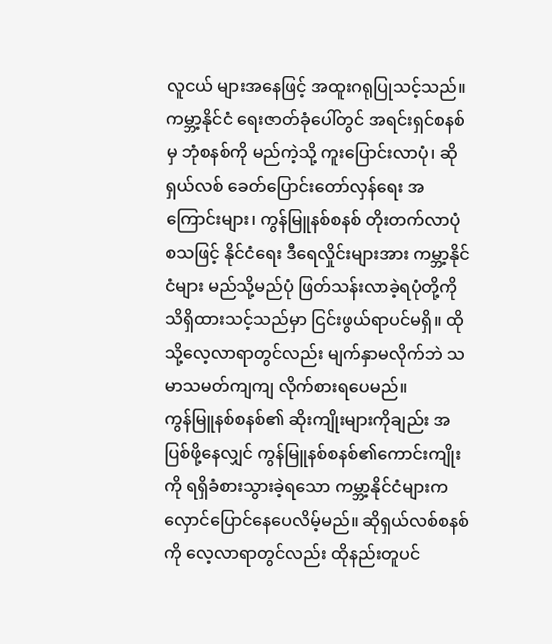လူငယ် များအနေဖြင့် အထူးဂရုပြုသင့်သည်။ ကမ္ဘာ့နိုင်ငံ ရေးဇာတ်ခုံပေါ်တွင် အရင်းရှင်စနစ်မှ ဘုံစနစ်ကို မည်ကဲ့သို့ ကူးပြောင်းလာပုံ၊ ဆိုရှယ်လစ် ခေတ်ပြောင်းတော်လှန်ရေး အကြောင်းများ၊ ကွန်မြူနစ်စနစ် တိုးတက်လာပုံ စသဖြင့် နိုင်ငံရေး ဒီရေလှိုင်းများအား ကမ္ဘာ့နိုင်ငံများ မည်သို့မည်ပုံ ဖြတ်သန်းလာခဲ့ရပုံတို့ကို သိရှိထားသင့်သည်မှာ ငြင်းဖွယ်ရာပင်မရှိ။ ထိုသို့လေ့လာရာတွင်လည်း မျက်နှာမလိုက်ဘဲ သမာသမတ်ကျကျ လိုက်စားရပေမည်။
ကွန်မြူနစ်စနစ်၏ ဆိုးကျိုးများကိုချည်း အပြစ်ဖို့နေလျှင် ကွန်မြူနစ်စနစ်၏ကောင်းကျိုးကို ရရှိခံစားသွားခဲ့ရသော ကမ္ဘာ့နိုင်ငံများက လှောင်ပြောင်နေပေလိမ့်မည်။ ဆိုရှယ်လစ်စနစ်ကို လေ့လာရာတွင်လည်း ထိုနည်းတူပင်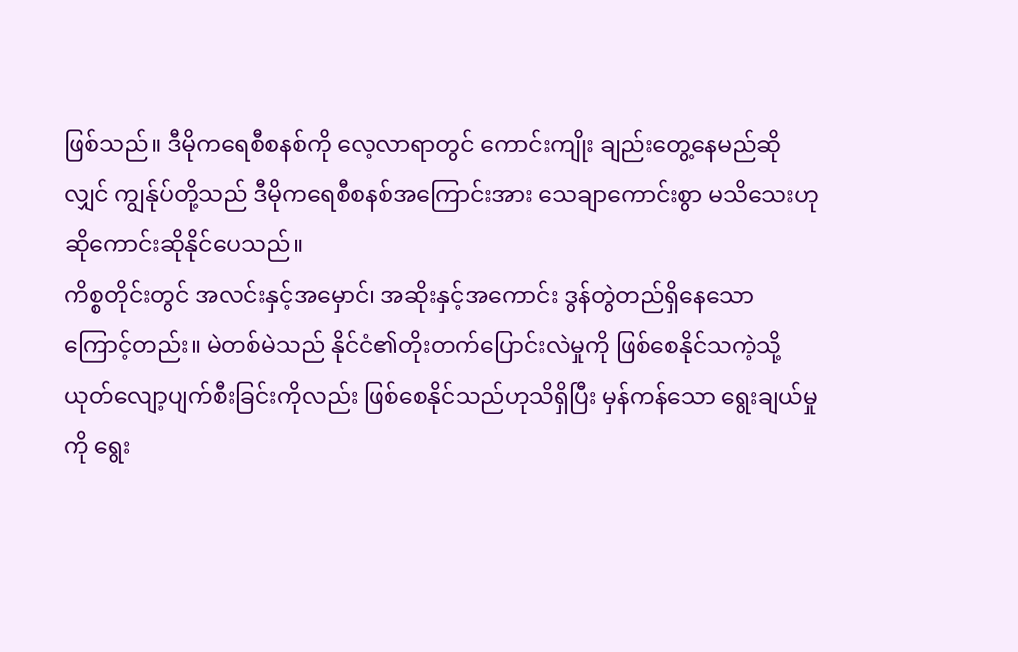ဖြစ်သည်။ ဒီမိုကရေစီစနစ်ကို လေ့လာရာတွင် ကောင်းကျိုး ချည်းတွေ့နေမည်ဆိုလျှင် ကျွန်ုပ်တို့သည် ဒီမိုကရေစီစနစ်အကြောင်းအား သေချာကောင်းစွာ မသိသေးဟု ဆိုကောင်းဆိုနိုင်ပေသည်။
ကိစ္စတိုင်းတွင် အလင်းနှင့်အမှောင်၊ အဆိုးနှင့်အကောင်း ဒွန်တွဲတည်ရှိနေသောကြောင့်တည်း။ မဲတစ်မဲသည် နိုင်ငံ၏တိုးတက်ပြောင်းလဲမှုကို ဖြစ်စေနိုင်သကဲ့သို့ ယုတ်လျော့ပျက်စီးခြင်းကိုလည်း ဖြစ်စေနိုင်သည်ဟုသိရှိပြီး မှန်ကန်သော ရွေးချယ်မှုကို ရွေး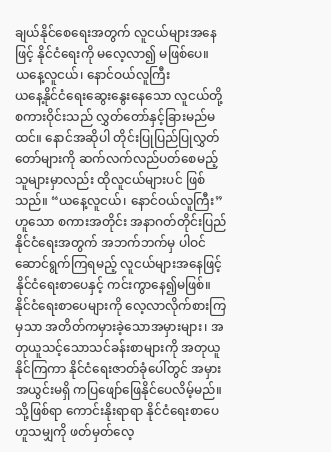ချယ်နိုင်စေရေးအတွက် လူငယ်များအနေဖြင့် နိုင်ငံရေးကို မလေ့လာ၍ မဖြစ်ပေ။
ယနေ့လူငယ်၊ နောင်ဝယ်လူကြီး
ယနေ့နိုင်ငံရေးဆွေးနွေးနေသော လူငယ်တို့စကားဝိုင်းသည် လွှတ်တော်နှင့်ခြားမည်မထင်။ နောင်အဆိုပါ တိုင်းပြုပြည်ပြုလွှတ်တော်များကို ဆက်လက်လည်ပတ်စေမည့် သူများမှာလည်း ထိုလူငယ်များပင် ဖြစ်သည်။ “ယနေ့လူငယ်၊ နောင်ဝယ်လူကြီး”ဟူသော စကားအတိုင်း အနာဂတ်တိုင်းပြည် နိုင်ငံရေးအတွက် အဘက်ဘက်မှ ပါဝင်ဆောင်ရွက်ကြရမည့် လူငယ်များအနေဖြင့် နိုင်ငံရေးစာပေနှင့် ကင်းကွာနေ၍မဖြစ်။ နိုင်ငံရေးစာပေများကို လေ့လာလိုက်စားကြမှသာ အတိတ်ကမှားခဲ့သောအမှားများ၊ အတုယူသင့်သောသင်ခန်းစာများကို အတုယူနိုင်ကြကာ နိုင်ငံရေးဇာတ်ခုံပေါ်တွင် အမှားအယွင်းမရှိ ကပြဖျော်ဖြေနိုင်ပေလိမ့်မည်။ သို့ဖြစ်ရာ ကောင်းနိုးရာရာ နိုင်ငံရေးစာပေဟူသမျှကို ဖတ်မှတ်လေ့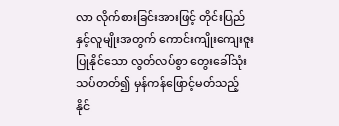လာ လိုက်စားခြင်းအားဖြင့် တိုင်းပြည်နှင့်လူမျိုးအတွက် ကောင်းကျိုးကျေးဇူးပြုနိုင်သော လွတ်လပ်စွာ တွေးခေါ်သုံးသပ်တတ်၍ မှန်ကန်ဖြောင့်မတ်သည့် နိုင်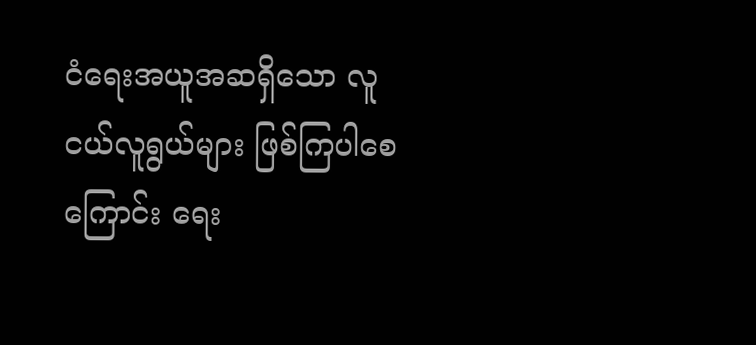ငံရေးအယူအဆရှိသော လူငယ်လူရွယ်များ ဖြစ်ကြပါစေကြောင်း ရေး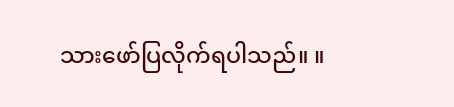သားဖော်ပြလိုက်ရပါသည်။ ။